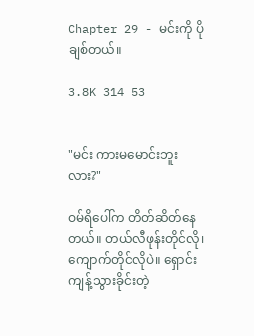Chapter 29 - မင်းကို ပိုချစ်တယ်။

3.8K 314 53


"မင်း ကားမမောင်းဘူးလား?"

ဝမ်ရိပေါ်က တိတ်ဆိတ်နေတယ်။ တယ်လီဖုန်းတိုင်လို၊ ကျောက်တိုင်လိုပဲ။ ရှောင်းကျန့်သွားခိုင်းတဲ့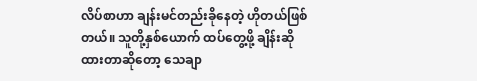လိပ်စာဟာ ချန်းမင်တည်းခိုနေတဲ့ ဟိုတယ်ဖြစ်တယ်။ သူတို့နှစ်ယောက် ထပ်တွေ့ဖို့ ချိန်းဆိုထားတာဆိုတော့ သေချာ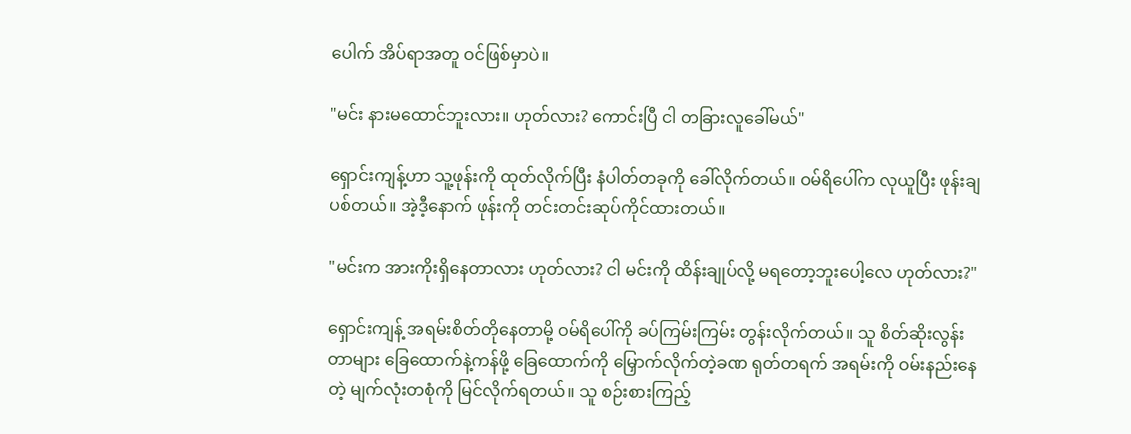ပေါက် အိပ်ရာအတူ ဝင်ဖြစ်မှာပဲ။

"မင်း နားမထောင်ဘူးလား။ ဟုတ်လား? ကောင်းပြီ ငါ တခြားလူခေါ်မယ်"

ရှောင်းကျန့်ဟာ သူ့ဖုန်းကို ထုတ်လိုက်ပြီး နံပါတ်တခုကို ခေါ်လိုက်တယ်။ ဝမ်ရိပေါ်က လုယူပြီး ဖုန်းချပစ်တယ်။ အဲ့ဒီ့နောက် ဖုန်းကို တင်းတင်းဆုပ်ကိုင်ထားတယ်။

"မင်းက အားကိုးရှိနေတာလား ဟုတ်လား? ငါ မင်းကို ထိန်းချုပ်လို့ မရတော့ဘူးပေါ့လေ ဟုတ်လား?"

ရှောင်းကျန့် အရမ်းစိတ်တိုနေတာမို့ ဝမ်ရိပေါ်ကို ခပ်ကြမ်းကြမ်း တွန်းလိုက်တယ်။ သူ စိတ်ဆိုးလွန်းတာများ ခြေထောက်နဲ့ကန်ဖို့ ခြေထောက်ကို မြှောက်လိုက်တဲ့ခဏ ရုတ်တရက် အရမ်းကို ဝမ်းနည်းနေတဲ့ မျက်လုံးတစုံကို မြင်လိုက်ရတယ်။ သူ စဉ်းစားကြည့်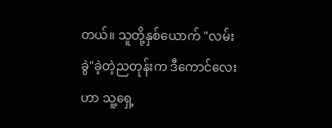တယ်။ သူတို့နှစ်ယောက် "လမ်းခွဲ"ခဲ့တဲ့ညတုန်းက ဒီကောင်လေးဟာ သူ့ရှေ့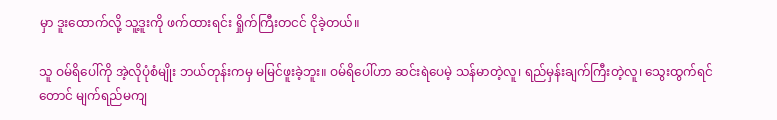မှာ ဒူးထောက်လို့ သူ့ဒူးကို ဖက်ထားရင်း ရှိုက်ကြီးတငင် ငိုခဲ့တယ်။

သူ ဝမ်ရိပေါ်ကို အဲ့လိုပုံစံမျိုး ဘယ်တုန်းကမှ မမြင်ဖူးခဲ့ဘူး။ ဝမ်ရိပေါ်ဟာ ဆင်းရဲပေမဲ့ သန်မာတဲ့လူ၊ ရည်မှန်းချက်ကြီးတဲ့လူ၊ သွေးထွက်ရင်တောင် မျက်ရည်မကျ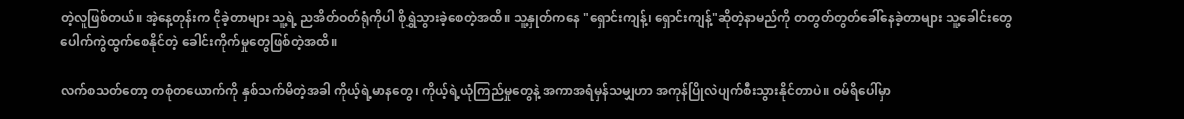တဲ့လူဖြစ်တယ်။ အဲ့နေ့တုန်းက ငိုခဲ့တာများ သူ့ရဲ့ ညအိတ်ဝတ်ရုံကိုပါ စိုရွှဲသွားခဲ့စေတဲ့အထိ။ သူ့နှုတ်ကနေ "ရှောင်းကျန့်၊ ရှောင်းကျန့်"ဆိုတဲ့နာမည်ကို တတွတ်တွတ်ခေါ်နေခဲ့တာများ သူ့ခေါင်းတွေ ပေါက်ကွဲထွက်စေနိုင်တဲ့ ခေါင်းကိုက်မှုတွေဖြစ်တဲ့အထိ။

လက်စသတ်တော့ တစုံတယောက်ကို နှစ်သက်မိတဲ့အခါ ကိုယ့်ရဲ့မာနတွေ၊ ကိုယ့်ရဲ့ယုံကြည်မှုတွေနဲ့ အကာအရံမှန်သမျှဟာ အကုန်ပြိုလဲပျက်စီးသွားနိုင်တာပဲ။ ဝမ်ရိပေါ်မှာ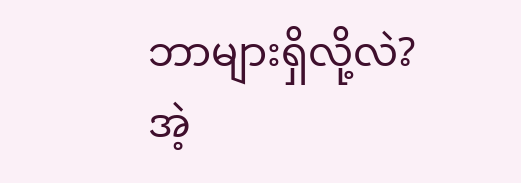ဘာများရှိလို့လဲ? အဲ့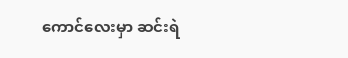ကောင်လေးမှာ ဆင်းရဲ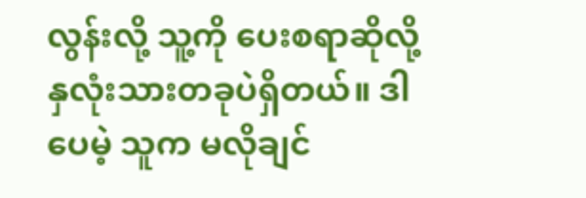လွန်းလို့ သူ့ကို ပေးစရာဆိုလို့ နှလုံးသားတခုပဲရှိတယ်။ ဒါပေမဲ့ သူက မလိုချင်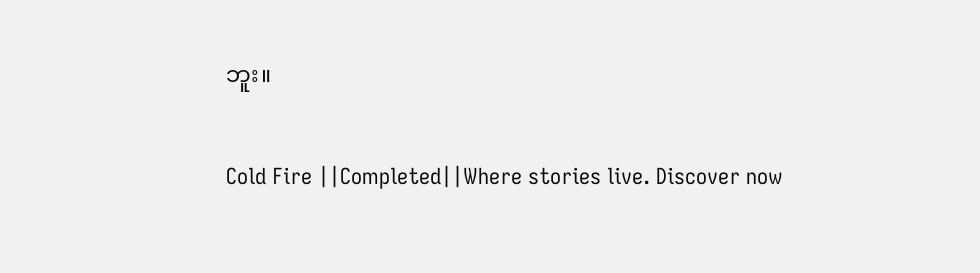ဘူး။

Cold Fire ||Completed||Where stories live. Discover now